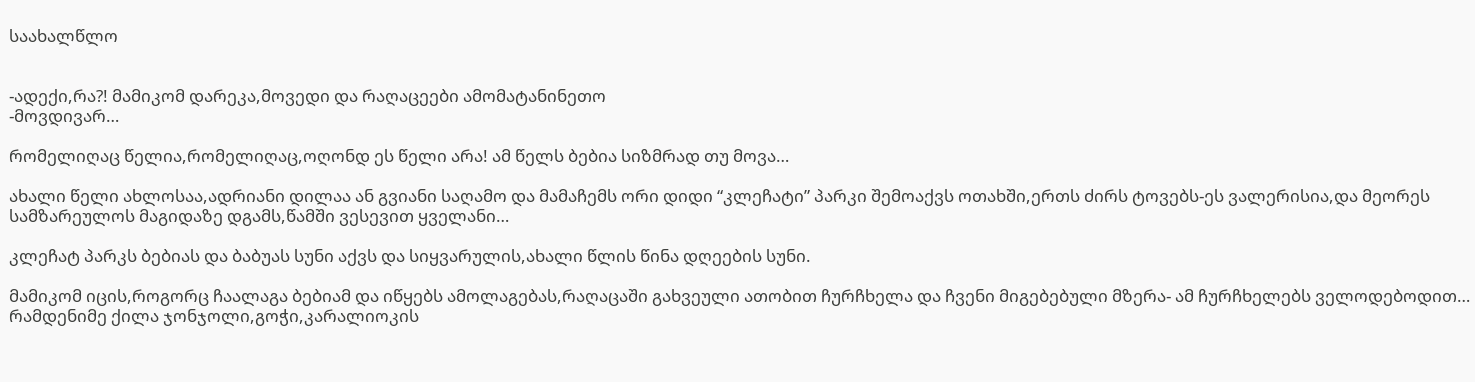საახალწლო


-ადექი,რა?! მამიკომ დარეკა,მოვედი და რაღაცეები ამომატანინეთო
-მოვდივარ…

რომელიღაც წელია,რომელიღაც,ოღონდ ეს წელი არა! ამ წელს ბებია სიზმრად თუ მოვა…

ახალი წელი ახლოსაა,ადრიანი დილაა ან გვიანი საღამო და მამაჩემს ორი დიდი “კლეჩატი” პარკი შემოაქვს ოთახში,ერთს ძირს ტოვებს-ეს ვალერისია,და მეორეს სამზარეულოს მაგიდაზე დგამს,წამში ვესევით ყველანი…

კლეჩატ პარკს ბებიას და ბაბუას სუნი აქვს და სიყვარულის,ახალი წლის წინა დღეების სუნი.

მამიკომ იცის,როგორც ჩაალაგა ბებიამ და იწყებს ამოლაგებას,რაღაცაში გახვეული ათობით ჩურჩხელა და ჩვენი მიგებებული მზერა- ამ ჩურჩხელებს ველოდებოდით…
რამდენიმე ქილა ჯონჯოლი,გოჭი,კარალიოკის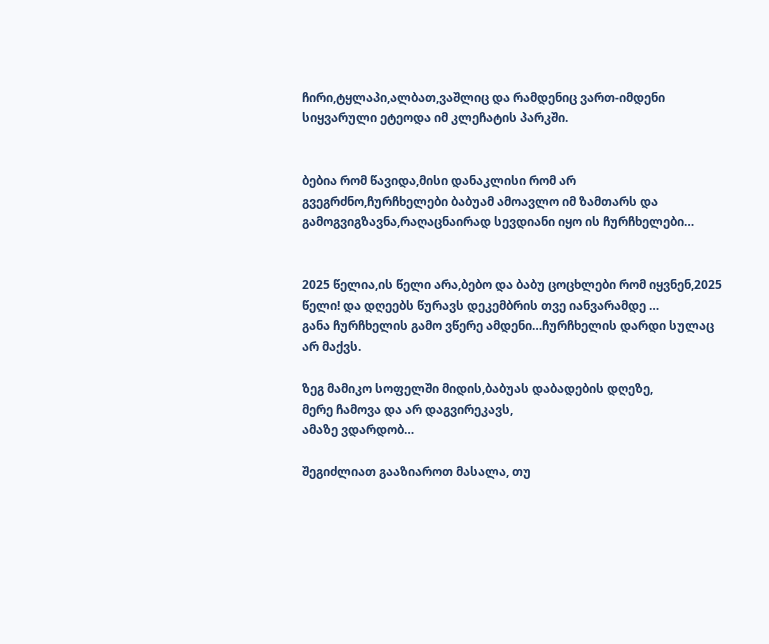ჩირი,ტყლაპი,ალბათ,ვაშლიც და რამდენიც ვართ-იმდენი სიყვარული ეტეოდა იმ კლეჩატის პარკში.


ბებია რომ წავიდა,მისი დანაკლისი რომ არ გვეგრძნო,ჩურჩხელები ბაბუამ ამოავლო იმ ზამთარს და გამოგვიგზავნა,რაღაცნაირად სევდიანი იყო ის ჩურჩხელები…


2025 წელია,ის წელი არა,ბებო და ბაბუ ცოცხლები რომ იყვნენ,2025 წელი! და დღეებს წურავს დეკემბრის თვე იანვარამდე …
განა ჩურჩხელის გამო ვწერე ამდენი…ჩურჩხელის დარდი სულაც არ მაქვს.

ზეგ მამიკო სოფელში მიდის,ბაბუას დაბადების დღეზე,
მერე ჩამოვა და არ დაგვირეკავს,
ამაზე ვდარდობ…

შეგიძლიათ გააზიაროთ მასალა, თუ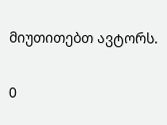მიუთითებთ ავტორს.

0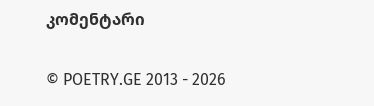კომენტარი

© POETRY.GE 2013 - 2026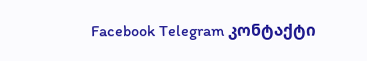Facebook Telegram კონტაქტი